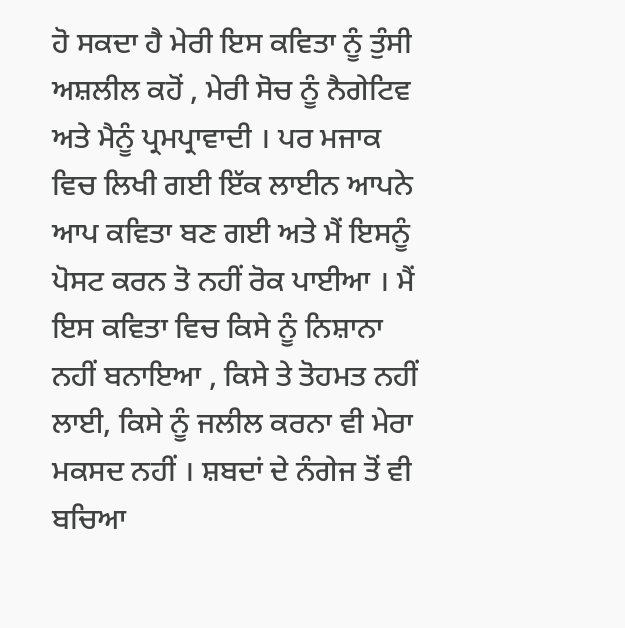ਹੋ ਸਕਦਾ ਹੈ ਮੇਰੀ ਇਸ ਕਵਿਤਾ ਨੂੰ ਤੁੰਸੀ ਅਸ਼ਲੀਲ ਕਹੋਂ , ਮੇਰੀ ਸੋਚ ਨੂੰ ਨੈਗੇਟਿਵ ਅਤੇ ਮੈਨੂੰ ਪ੍ਰਮਪ੍ਰਾਵਾਦੀ । ਪਰ ਮਜਾਕ ਵਿਚ ਲਿਖੀ ਗਈ ਇੱਕ ਲਾਈਨ ਆਪਨੇ ਆਪ ਕਵਿਤਾ ਬਣ ਗਈ ਅਤੇ ਮੈਂ ਇਸਨੂੰ ਪੋਸਟ ਕਰਨ ਤੋ ਨਹੀਂ ਰੋਕ ਪਾਈਆ । ਮੈਂ ਇਸ ਕਵਿਤਾ ਵਿਚ ਕਿਸੇ ਨੂੰ ਨਿਸ਼ਾਨਾ ਨਹੀਂ ਬਨਾਇਆ , ਕਿਸੇ ਤੇ ਤੋਹਮਤ ਨਹੀਂ ਲਾਈ, ਕਿਸੇ ਨੂੰ ਜਲੀਲ ਕਰਨਾ ਵੀ ਮੇਰਾ ਮਕਸਦ ਨਹੀਂ । ਸ਼ਬਦਾਂ ਦੇ ਨੰਗੇਜ ਤੋਂ ਵੀ ਬਚਿਆ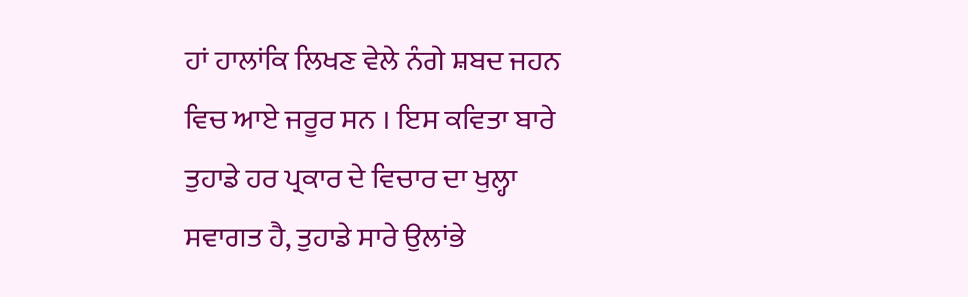ਹਾਂ ਹਾਲਾਂਕਿ ਲਿਖਣ ਵੇਲੇ ਨੰਗੇ ਸ਼ਬਦ ਜਹਨ ਵਿਚ ਆਏ ਜਰੂਰ ਸਨ । ਇਸ ਕਵਿਤਾ ਬਾਰੇ ਤੁਹਾਡੇ ਹਰ ਪ੍ਰਕਾਰ ਦੇ ਵਿਚਾਰ ਦਾ ਖੁਲ੍ਹਾ ਸਵਾਗਤ ਹੈ, ਤੁਹਾਡੇ ਸਾਰੇ ਉਲਾਂਭੇ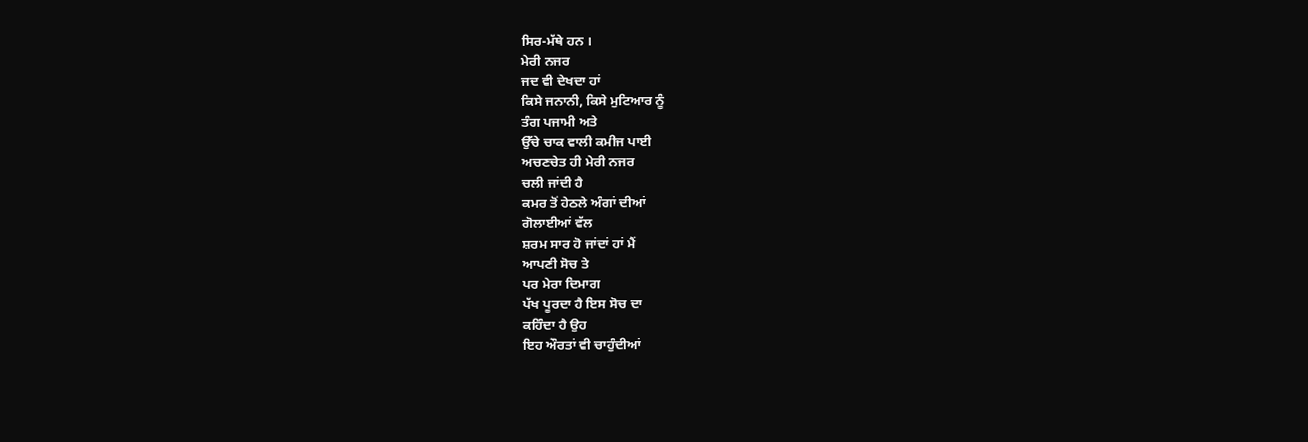ਸਿਰ-ਮੱਥੇ ਹਨ ।
ਮੇਰੀ ਨਜਰ
ਜਦ ਵੀ ਦੇਖਦਾ ਹਾਂ
ਕਿਸੇ ਜਨਾਨੀ, ਕਿਸੇ ਮੁਟਿਆਰ ਨੂੰ
ਤੰਗ ਪਜਾਮੀ ਅਤੇ
ਉੱਚੇ ਚਾਕ ਵਾਲੀ ਕਮੀਜ ਪਾਈ
ਅਚਣਚੇਤ ਹੀ ਮੇਰੀ ਨਜਰ
ਚਲੀ ਜਾਂਦੀ ਹੈ
ਕਮਰ ਤੋਂ ਹੇਠਲੇ ਅੰਗਾਂ ਦੀਆਂ
ਗੋਲਾਈਆਂ ਵੱਲ
ਸ਼ਰਮ ਸਾਰ ਹੋ ਜਾਂਦਾਂ ਹਾਂ ਮੈਂ
ਆਪਣੀ ਸੋਚ ਤੇ
ਪਰ ਮੇਰਾ ਦਿਮਾਗ
ਪੱਖ ਪੂਰਦਾ ਹੈ ਇਸ ਸੋਚ ਦਾ
ਕਹਿੰਦਾ ਹੈ ਉਹ
ਇਹ ਔਰਤਾਂ ਵੀ ਚਾਹੁੰਦੀਆਂ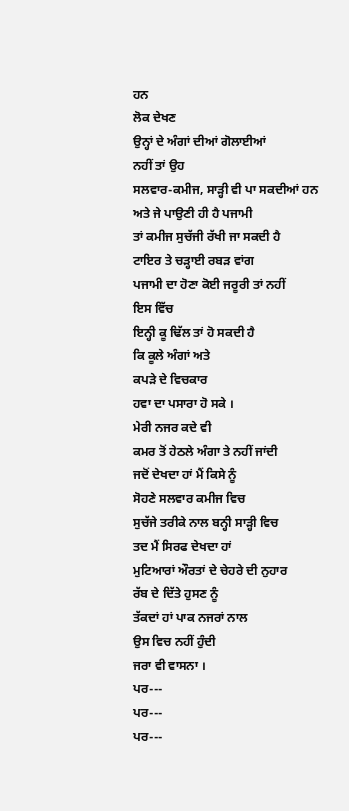ਹਨ
ਲੋਕ ਦੇਖਣ
ਉਨ੍ਹਾਂ ਦੇ ਅੰਗਾਂ ਦੀਆਂ ਗੋਲਾਈਆਂ
ਨਹੀਂ ਤਾਂ ਉਹ
ਸਲਵਾਰ-ਕਮੀਜ, ਸਾੜ੍ਹੀ ਵੀ ਪਾ ਸਕਦੀਆਂ ਹਨ
ਅਤੇ ਜੇ ਪਾਉਣੀ ਹੀ ਹੈ ਪਜਾਮੀ
ਤਾਂ ਕਮੀਜ ਸੁਚੱਜੀ ਰੱਖੀ ਜਾ ਸਕਦੀ ਹੈ
ਟਾਇਰ ਤੇ ਚੜ੍ਹਾਈ ਰਬੜ ਵਾਂਗ
ਪਜਾਮੀ ਦਾ ਹੋਣਾ ਕੋਈ ਜਰੂਰੀ ਤਾਂ ਨਹੀਂ
ਇਸ ਵਿੱਚ
ਇਨ੍ਹੀ ਕੂ ਢਿੱਲ ਤਾਂ ਹੋ ਸਕਦੀ ਹੈ
ਕਿ ਕੂਲੇ ਅੰਗਾਂ ਅਤੇ
ਕਪੜੇ ਦੇ ਵਿਚਕਾਰ
ਹਵਾ ਦਾ ਪਸਾਰਾ ਹੋ ਸਕੇ ।
ਮੇਰੀ ਨਜਰ ਕਦੇ ਵੀ
ਕਮਰ ਤੋਂ ਹੇਠਲੇ ਅੰਗਾ ਤੇ ਨਹੀਂ ਜਾਂਦੀ
ਜਦੋਂ ਦੇਖਦਾ ਹਾਂ ਮੈਂ ਕਿਸੇ ਨੂੰ
ਸੋਹਣੇ ਸਲਵਾਰ ਕਮੀਜ ਵਿਚ
ਸੁਚੱਜੇ ਤਰੀਕੇ ਨਾਲ ਬਨ੍ਹੀ ਸਾੜ੍ਹੀ ਵਿਚ
ਤਦ ਮੈਂ ਸਿਰਫ ਦੇਖਦਾ ਹਾਂ
ਮੁਟਿਆਰਾਂ ਔਰਤਾਂ ਦੇ ਚੇਹਰੇ ਦੀ ਨੁਹਾਰ
ਰੱਬ ਦੇ ਦਿੱਤੇ ਹੁਸਣ ਨੂੰ
ਤੱਕਦਾਂ ਹਾਂ ਪਾਕ ਨਜਰਾਂ ਨਾਲ
ਉਸ ਵਿਚ ਨਹੀਂ ਹੁੰਦੀ
ਜਰਾ ਵੀ ਵਾਸਨਾ ।
ਪਰ---
ਪਰ---
ਪਰ---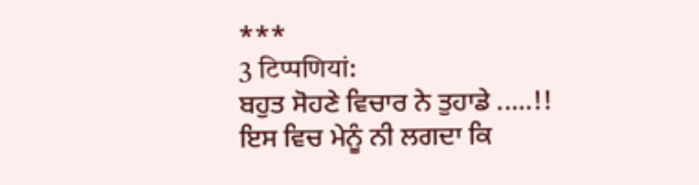***
3 टिप्पणियां:
ਬਹੁਤ ਸੋਹਣੇ ਵਿਚਾਰ ਨੇ ਤੁਹਾਡੇ .....!!
ਇਸ ਵਿਚ ਮੇਨੂੰ ਨੀ ਲਗਦਾ ਕਿ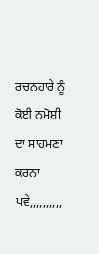ਰਚਨਹਾਰੇ ਨੂੰ ਕੋਈ ਨਮੋਸ਼ੀ ਦਾ ਸਾਹਮਣਾ ਕਰਨਾ ਪਵੇ,,,,,,,,,,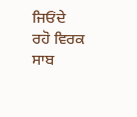ਜਿਓਂਦੇ ਰਹੋ ਵਿਰਕ ਸਾਬ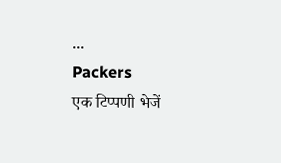...
Packers
एक टिप्पणी भेजें